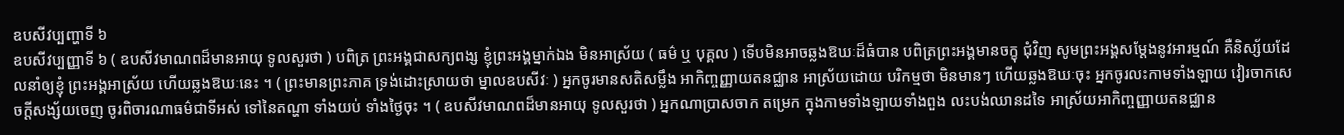ឧបសីវប្បញ្ហាទី ៦
ឧបសីវប្បញ្ញាទី ៦ ( ឧបសីវមាណពដ៏មានអាយុ ទូលសួរថា ) បពិត្រ ព្រះអង្គជាសក្យពង្ស ខ្ញុំព្រះអង្គម្នាក់ឯង មិនអាស្រ័យ ( ធម៌ ឬ បុគ្គល ) ទើបមិនអាចឆ្លងឱឃៈដ៏ធំបាន បពិត្រព្រះអង្គមានចក្ខុ ជុំវិញ សូមព្រះអង្គសម្តែងនូវអារម្មណ៍ គឺនិស្ស័យដែលនាំឲ្យខ្ញុំ ព្រះអង្គអាស្រ័យ ហើយឆ្លងឱឃៈនេះ ។ ( ព្រះមានព្រះភាគ ទ្រង់ដោះស្រាយថា ម្នាលឧបសីវៈ ) អ្នកចូរមានសតិសម្លឹង អាកិញ្ចញ្ញាយតនជ្ឈាន អាស្រ័យដោយ បរិកម្មថា មិនមានៗ ហើយឆ្លងឱឃៈចុះ អ្នកចូរលះកាមទាំងឡាយ វៀរចាកសេចក្តីសង្ស័យចេញ ចូរពិចារណាធម៌ជាទីអស់ ទៅនៃតណ្ហា ទាំងយប់ ទាំងថ្ងៃចុះ ។ ( ឧបសីវមាណពដ៏មានអាយុ ទូលសួរថា ) អ្នកណាប្រាសចាក តម្រេក ក្នុងកាមទាំងឡាយទាំងពួង លះបង់ឈានដទៃ អាស្រ័យអាកិញ្ចញ្ញាយតនជ្ឈាន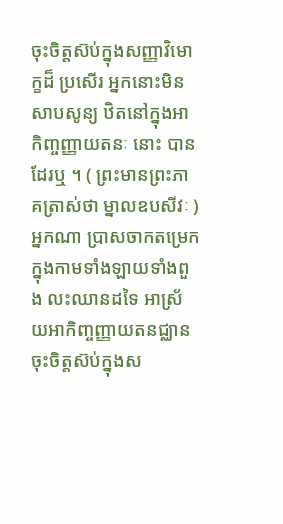ចុះចិត្តស៊ប់ក្នុងសញ្ញាវិមោក្ខដ៏ ប្រសើរ អ្នកនោះមិនសាបសូន្យ ឋិតនៅក្នុងអាកិញ្ចញ្ញាយតនៈ នោះ បានដែរឬ ។ ( ព្រះមានព្រះភាគត្រាស់ថា ម្នាលឧបសីវៈ ) អ្នកណា ប្រាសចាកតម្រេក ក្នុងកាមទាំងឡាយទាំងពួង លះឈានដទៃ អាស្រ័យអាកិញ្ចញ្ញាយតនជ្ឈាន ចុះចិត្តស៊ប់ក្នុងស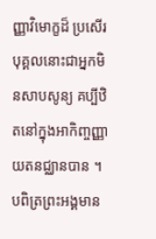ញ្ញាវិមោក្ខដ៏ ប្រសើរ បុគ្គលនោះជាអ្នកមិនសាបសូន្យ គប្បីឋិតនៅក្នុងអាកិញ្ចញ្ញាយតនជ្ឈានបាន ។ បពិត្រព្រះអង្គមាន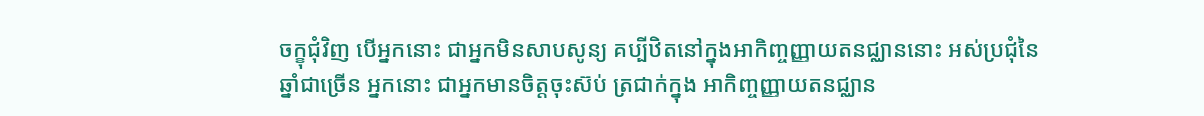ចក្ខុជុំវិញ បើអ្នកនោះ ជាអ្នកមិនសាបសូន្យ គប្បីឋិតនៅក្នុងអាកិញ្ចញ្ញាយតនជ្ឈាននោះ អស់ប្រជុំនៃ ឆ្នាំជាច្រើន អ្នកនោះ ជាអ្នកមានចិត្តចុះស៊ប់ ត្រជាក់ក្នុង អាកិញ្ចញ្ញាយតនជ្ឈាន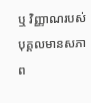ឬ វិញ្ញាណរបស់បុគ្គលមានសភាព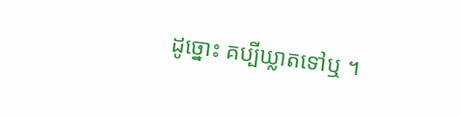ដូច្នោះ គប្បីឃ្លាតទៅឬ ។